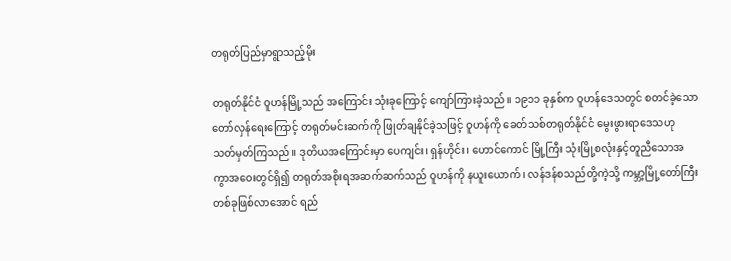တရုတ်ပြည်မှာရွာသည့်မိုး

တရုတ်နိုင်ငံ ဝူဟန်မြို့သည် အကြောင်း သုံးခုကြောင့် ကျော်ကြားခဲ့သည်။ ၁၉၁၁ ခုနှစ်က ဝူဟန်ဒေသတွင် စတင်ခဲ့သောတော်လှန်ရေးကြောင့် တရုတ်မင်းဆက်ကို ဖြုတ်ချနိုင်ခဲ့သဖြင့် ဝူဟန်ကို ခေတ်သစ်တရုတ်နိုင်ငံ မွေးဖွားရာဒေသဟု သတ်မှတ်ကြသည်။ ဒုတိယအကြောင်းမှာ ပေကျင်း၊ ရှန်ဟိုင်း၊ ဟောင်ကောင် မြို့ကြီး သုံးမြို့စလုံးနှင့်တူညီသောအကွာအဝေးတွင်ရှိ၍ တရုတ်အစိုးရအဆက်ဆက်သည် ဝူဟန်ကို နယူးယောက်၊ လန်ဒန်စသည်တို့ကဲ့သို့ ကမ္ဘာ့မြို့တော်ကြီးတစ်ခုဖြစ်လာအောင် ရည်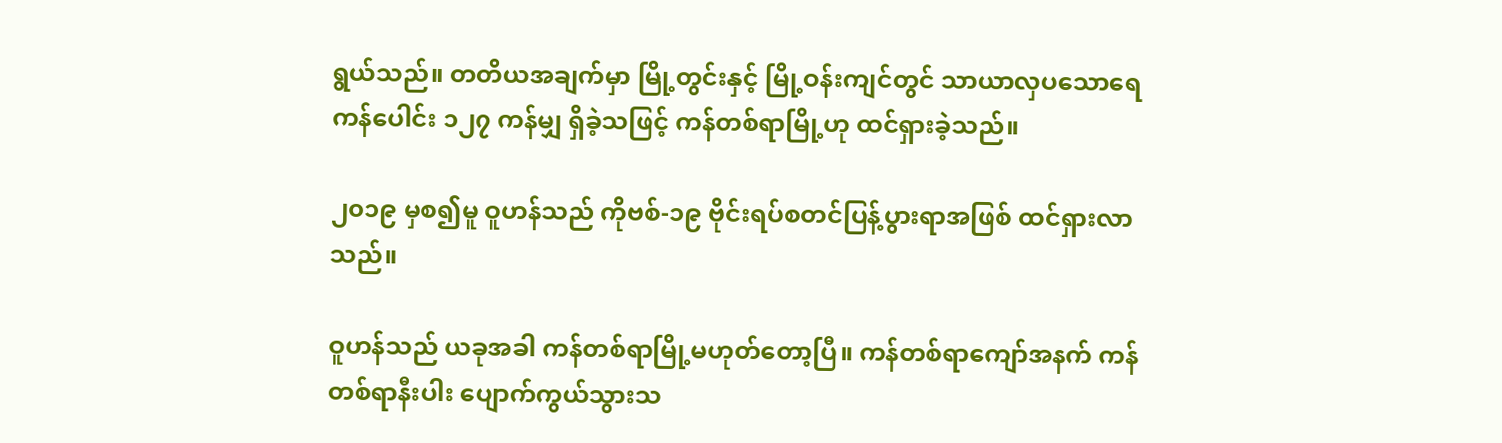ရွယ်သည်။ တတိယအချက်မှာ မြို့တွင်းနှင့် မြို့ဝန်းကျင်တွင် သာယာလှပသောရေကန်ပေါင်း ၁၂၇ ကန်မျှ ရှိခဲ့သဖြင့် ကန်တစ်ရာမြို့ဟု ထင်ရှားခဲ့သည်။

၂၀၁၉ မှစ၍မူ ဝူဟန်သည် ကိုဗစ်-၁၉ ဗိုင်းရပ်စတင်ပြန့်ပွားရာအဖြစ် ထင်ရှားလာသည်။

ဝူဟန်သည် ယခုအခါ ကန်တစ်ရာမြို့မဟုတ်တော့ပြီ။ ကန်တစ်ရာကျော်အနက် ကန်တစ်ရာနီးပါး ပျောက်ကွယ်သွားသ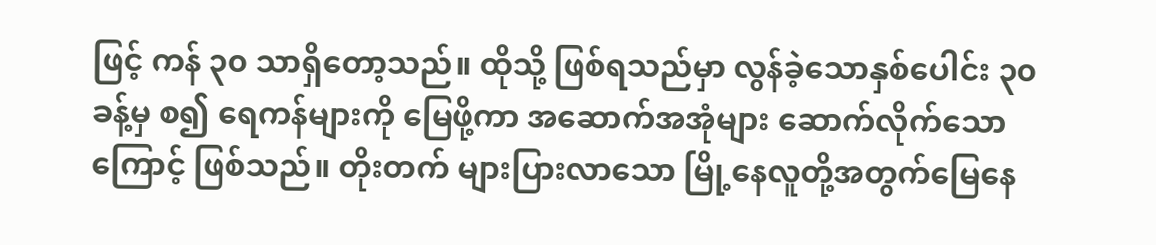ဖြင့် ကန် ၃၀ သာရှိတော့သည်။ ထိုသို့ ဖြစ်ရသည်မှာ လွန်ခဲ့သောနှစ်ပေါင်း ၃၀ ခန့်မှ စ၍ ရေကန်များကို မြေဖို့ကာ အဆောက်အအုံများ ဆောက်လိုက်သောကြောင့် ဖြစ်သည်။ တိုးတက် များပြားလာသော မြို့နေလူတို့အတွက်မြေနေ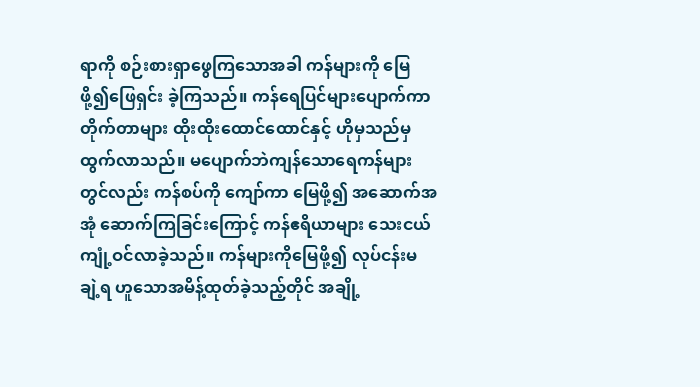ရာကို စဉ်းစားရှာဖွေကြသောအခါ ကန်များကို မြေဖို့၍ဖြေရှင်း ခဲ့ကြသည်။ ကန်ရေပြင်များပျောက်ကာ တိုက်တာများ ထိုးထိုးထောင်ထောင်နှင့် ဟိုမှသည်မှ ထွက်လာသည်။ မပျောက်ဘဲကျန်သောရေကန်များတွင်လည်း ကန်စပ်ကို ကျော်ကာ မြေဖို့၍ အဆောက်အအုံ ဆောက်ကြခြင်းကြောင့် ကန်ဧရိယာများ သေးငယ်ကျုံ့ဝင်လာခဲ့သည်။ ကန်များကိုမြေဖို့၍ လုပ်ငန်းမချဲ့ရ ဟူသောအမိန့်ထုတ်ခဲ့သည့်တိုင် အချို့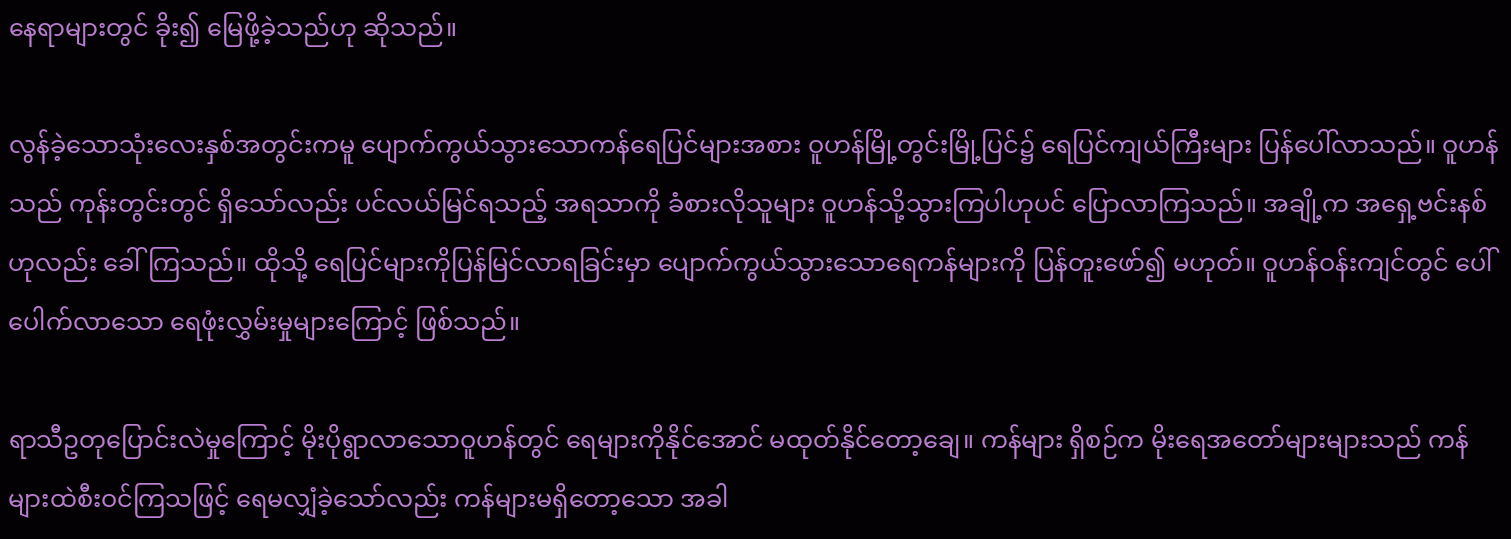နေရာများတွင် ခိုး၍ မြေဖို့ခဲ့သည်ဟု ဆိုသည်။

လွန်ခဲ့သောသုံးလေးနှစ်အတွင်းကမူ ပျောက်ကွယ်သွားသောကန်ရေပြင်များအစား ဝူဟန်မြို့တွင်းမြို့ပြင်၌ ရေပြင်ကျယ်ကြီးများ ပြန်ပေါ်လာသည်။ ဝူဟန်သည် ကုန်းတွင်းတွင် ရှိသော်လည်း ပင်လယ်မြင်ရသည့် အရသာကို ခံစားလိုသူများ ဝူဟန်သို့သွားကြပါဟုပင် ပြောလာကြသည်။ အချို့က အရှေ့ဗင်းနစ်ဟုလည်း ခေါ်ကြသည်။ ထိုသို့ ရေပြင်များကိုပြန်မြင်လာရခြင်းမှာ ပျောက်ကွယ်သွားသောရေကန်များကို ပြန်တူးဖော်၍ မဟုတ်။ ဝူဟန်ဝန်းကျင်တွင် ပေါ်ပေါက်လာသော ရေဖုံးလွှမ်းမှုများကြောင့် ဖြစ်သည်။

ရာသီဥတုပြောင်းလဲမှုကြောင့် မိုးပိုရွာလာသောဝူဟန်တွင် ရေများကိုနိုင်အောင် မထုတ်နိုင်တော့ချေ။ ကန်များ ရှိစဉ်က မိုးရေအတော်များများသည် ကန်များထဲစီးဝင်ကြသဖြင့် ရေမလျှံခဲ့သော်လည်း ကန်များမရှိတော့သော အခါ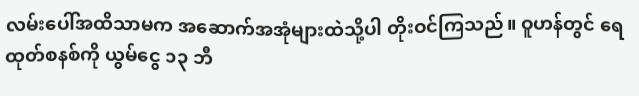လမ်းပေါ်အထိသာမက အဆောက်အအုံများထဲသို့ပါ တိုးဝင်ကြသည်။ ဝူဟန်တွင် ရေထုတ်စနစ်ကို ယွမ်ငွေ ၁၃ ဘီ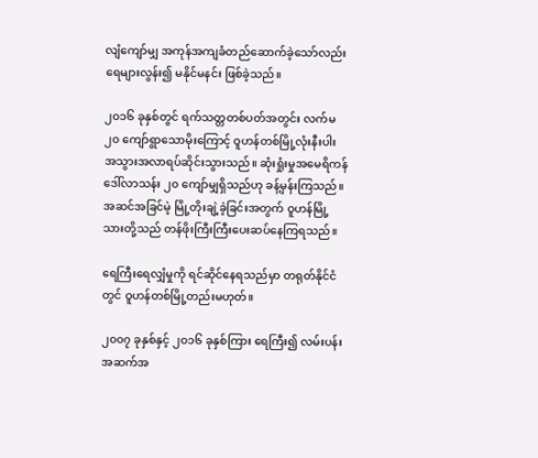လျံကျော်မျှ အကုန်အကျခံတည်ဆောက်ခဲ့သော်လည်း ရေများလွန်း၍ မနိုင်မနင်း ဖြစ်ခဲ့သည်။

၂၀၁၆ ခုနှစ်တွင် ရက်သတ္တတစ်ပတ်အတွင်း လက်မ ၂၀ ကျော်ရွာသောမိုးကြောင့် ဝူဟန်တစ်မြို့လုံးနီးပါး အသွားအလာရပ်ဆိုင်းသွားသည်။ ဆုံးရှုံးမှုအမေရိကန်ဒေါ်လာသန်း ၂၀ ကျော်မျှရှိသည်ဟု ခန့်မှန်းကြသည်။ အဆင်အခြင်မဲ့ မြို့တိုးချဲ့ခဲ့ခြင်းအတွက် ဝူဟန်မြို့သားတို့သည် တန်ဖိုးကြီးကြီးပေးဆပ်နေကြရသည်။

ရေကြီးရေလျှံမှုကို ရင်ဆိုင်နေရသည်မှာ တရုတ်နိုင်ငံတွင် ဝူဟန်တစ်မြို့တည်းမဟုတ်။

၂၀၀၇ ခုနှစ်နှင့် ၂၀၁၆ ခုနှစ်ကြား ရေကြီး၍ လမ်းပန်းအဆက်အ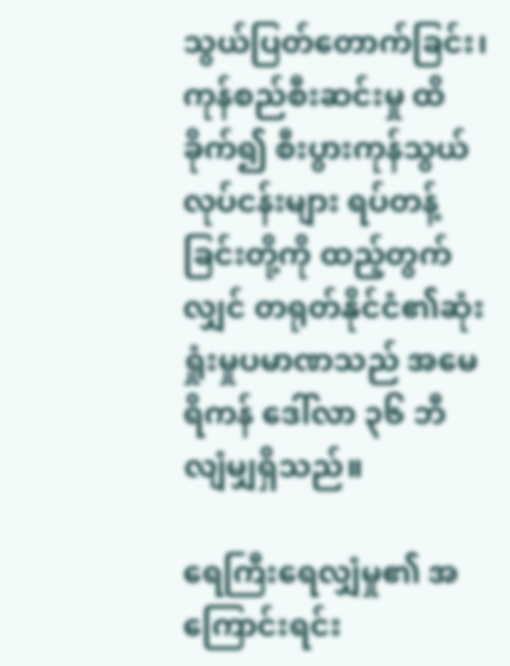သွယ်ပြတ်တောက်ခြင်း၊ ကုန်စည်စီးဆင်းမှု ထိခိုက်၍ စီးပွားကုန်သွယ်လုပ်ငန်းများ ရပ်တန့်ခြင်းတို့ကို ထည့်တွက်လျှင် တရုတ်နိုင်ငံ၏ဆုံးရှုံးမှုပမာဏသည် အမေရိကန် ဒေါ်လာ ၃၆ ဘီလျံမျှရှိသည်။

ရေကြီးရေလျှံမှု၏ အကြောင်းရင်း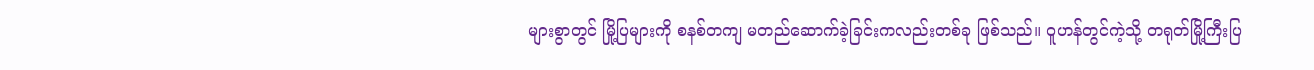များစွာတွင် မြို့ပြများကို စနစ်တကျ မတည်ဆောက်ခဲ့ခြင်းကလည်းတစ်ခု ဖြစ်သည်။ ဝူဟန်တွင်ကဲ့သို့ တရုတ်မြို့ကြီးပြ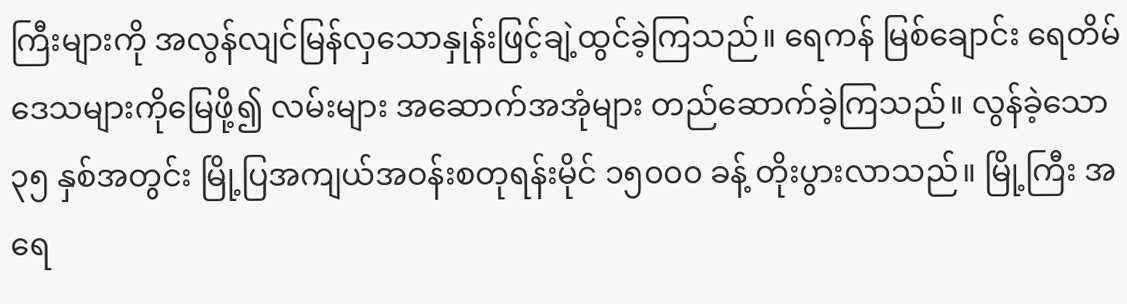ကြီးများကို အလွန်လျင်မြန်လှသောနှုန်းဖြင့်ချဲ့ထွင်ခဲ့ကြသည်။ ရေကန် မြစ်ချောင်း ရေတိမ်ဒေသများကိုမြေဖို့၍ လမ်းများ အဆောက်အအုံများ တည်ဆောက်ခဲ့ကြသည်။ လွန်ခဲ့သော ၃၅ နှစ်အတွင်း မြို့ပြအကျယ်အဝန်းစတုရန်းမိုင် ၁၅၀၀၀ ခန့် တိုးပွားလာသည်။ မြို့ကြီး အရေ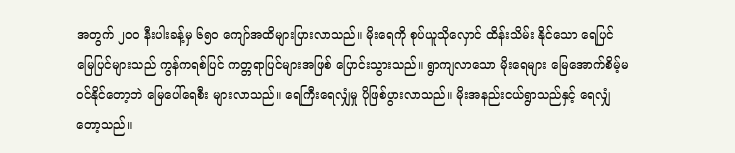အတွက် ၂၀၀ နီးပါးခန့်မှ ၆၅၀ ကျော်အထိများပြားလာသည်။ မိုးရေကို စုပ်ယူသိုလှောင် ထိန်းသိမ်း နိုင်သော ရေပြင် မြေပြင်များသည် ကွန်ကရစ်ပြင် ကတ္တရာပြင်များအဖြစ် ပြောင်းသွားသည်။ ရွာကျလာသော မိုးရေများ မြေအောက်စိမ့်မဝင်နိုင်တော့ဘဲ မြေပေါ်ရေစီး များလာသည်။ ရေကြီးရေလျှံမှု ပိုဖြစ်ပွားလာသည်။ မိုးအနည်းငယ်ရွာသည်နှင့် ရေလျှံတော့သည်။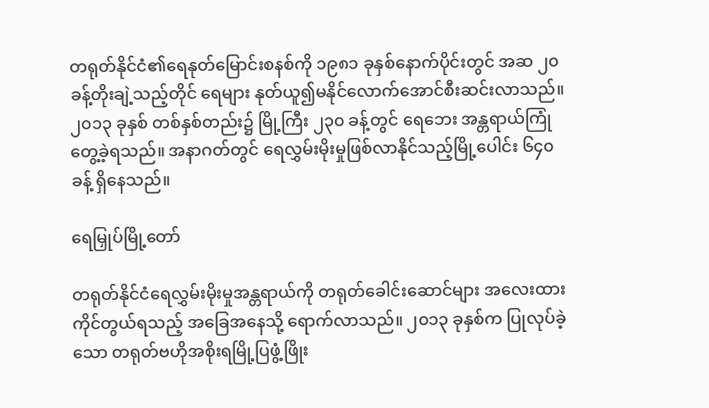တရုတ်နိုင်ငံ၏ရေနုတ်မြောင်းစနစ်ကို ၁၉၈၁ ခုနှစ်နောက်ပိုင်းတွင် အဆ ၂၀ ခန့်တိုးချဲ့သည့်တိုင် ရေများ နုတ်ယူ၍မနိုင်လောက်အောင်စီးဆင်းလာသည်။ ၂၀၁၃ ခုနှစ် တစ်နှစ်တည်း၌ မြို့ကြီး ၂၃၀ ခန့်တွင် ရေဘေး အန္တရာယ်ကြုံတွေ့ခဲ့ရသည်။ အနာဂတ်တွင် ရေလွှမ်းမိုးမှုဖြစ်လာနိုင်သည့်မြို့ပေါင်း ၆၄၀ ခန့် ရှိနေသည်။

ရေမြှုပ်မြို့တော်

တရုတ်နိုင်ငံရေလွှမ်းမိုးမှုအန္တရာယ်ကို တရုတ်ခေါင်းဆောင်များ အလေးထားကိုင်တွယ်ရသည့် အခြေအနေသို့ ရောက်လာသည်။ ၂၀၁၃ ခုနှစ်က ပြုလုပ်ခဲ့သော တရုတ်ဗဟိုအစိုးရမြို့ပြဖွံ့ဖြိုး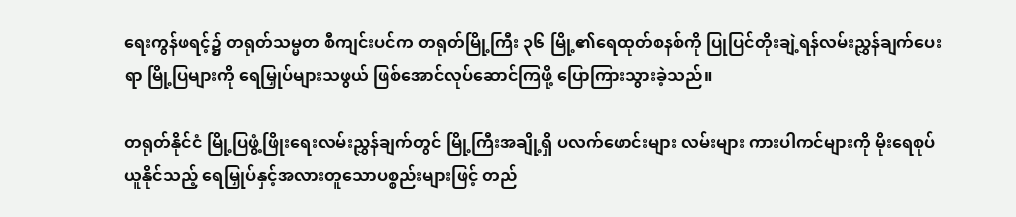ရေးကွန်ဖရင့်၌ တရုတ်သမ္မတ စီကျင်းပင်က တရုတ်မြို့ကြီး ၃၆ မြို့၏ရေထုတ်စနစ်ကို ပြုပြင်တိုးချဲ့ရန်လမ်းညွှန်ချက်ပေးရာ မြို့ပြများကို ရေမြှုပ်များသဖွယ် ဖြစ်အောင်လုပ်ဆောင်ကြဖို့ ပြောကြားသွားခဲ့သည်။

တရုတ်နိုင်ငံ မြို့ပြဖွံ့ဖြိုးရေးလမ်းညွှန်ချက်တွင် မြို့ကြီးအချို့ရှိ ပလက်ဖောင်းများ လမ်းများ ကားပါကင်များကို မိုးရေစုပ်ယူနိုင်သည့် ရေမြှုပ်နှင့်အလားတူသောပစ္စည်းများဖြင့် တည်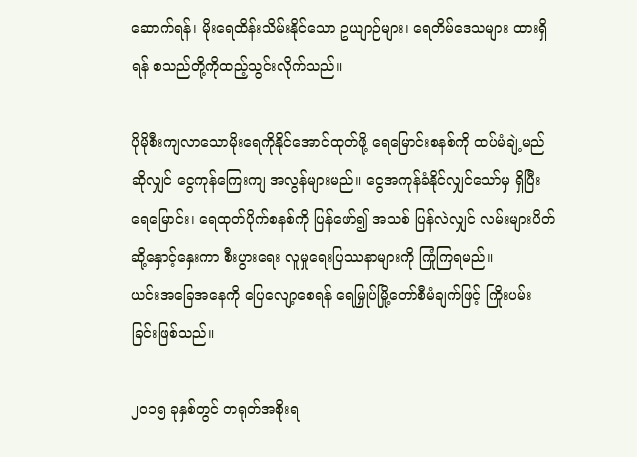ဆောက်ရန်၊ မိုးရေထိန်းသိမ်းနိုင်သော ဥယျာဉ်များ၊ ရေတိမ်ဒေသများ ထားရှိရန် စသည်တို့ကိုထည့်သွင်းလိုက်သည်။

ပိုမိုစီးကျလာသောမိုးရေကိုနိုင်အောင်ထုတ်ဖို့ ရေမြောင်းစနစ်ကို ထပ်မံချဲ့မည်ဆိုလျှင် ငွေကုန်ကြေးကျ အလွန်များမည်။ ငွေအကုန်ခံနိုင်လျှင်သော်မှ ရှိပြီးရေမြောင်း၊ ရေထုတ်ပိုက်စနစ်ကို ပြန်ဖော်၍ အသစ် ပြန်လဲလျှင် လမ်းများပိတ်ဆို့နှောင့်နှေးကာ စီးပွားရေး လူမှုရေးပြဿနာများကို ကြုံကြရမည်။
ယင်းအခြေအနေကို ပြေလျော့စေရန် ရေမြှုပ်မြို့တော်စီမံချက်ဖြင့် ကြိုးပမ်းခြင်းဖြစ်သည်။

၂၀၁၅ ခုနှစ်တွင် တရုတ်အစိုးရ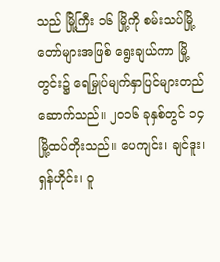သည် မြို့ကြီး ၁၆ မြို့ကို စမ်းသပ်မြို့တော်များအဖြစ် ရွေးချယ်ကာ မြို့တွင်း၌ ရေမြှုပ်မျက်နှာပြင်များတည်ဆောက်သည်။ ၂၀၁၆ ခုနှစ်တွင် ၁၄ မြို့ထပ်တိုးသည်။ ပေကျင်း၊ ချင်ဒူး၊ ရှန်ဟိုင်း၊ ဝူ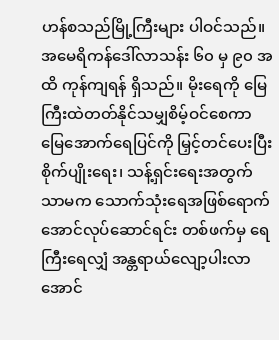ဟန်စသည်မြို့ကြီးများ ပါဝင်သည်။ အမေရိကန်ဒေါ်လာသန်း ၆၀ မှ ၉၀ အထိ ကုန်ကျရန် ရှိသည်။ မိုးရေကို မြေကြီးထဲတတ်နိုင်သမျှစိမ့်ဝင်စေကာ မြေအောက်ရေပြင်ကို မြှင့်တင်ပေးပြီး စိုက်ပျိုးရေး၊ သန့်ရှင်းရေးအတွက်သာမက သောက်သုံးရေအဖြစ်ရောက်အောင်လုပ်ဆောင်ရင်း တစ်ဖက်မှ ရေကြီးရေလျှံ အန္တရာယ်လျော့ပါးလာအောင်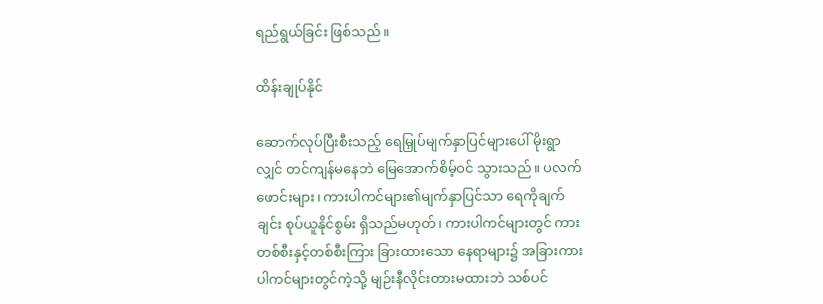ရည်ရွယ်ခြင်း ဖြစ်သည်။

ထိန်းချုပ်နိုင်

ဆောက်လုပ်ပြီးစီးသည့် ရေမြှုပ်မျက်နှာပြင်များပေါ် မိုးရွာလျှင် တင်ကျန်မနေဘဲ မြေအောက်စိမ့်ဝင် သွားသည်။ ပလက်ဖောင်းများ၊ ကားပါကင်များ၏မျက်နှာပြင်သာ ရေကိုချက်ချင်း စုပ်ယူနိုင်စွမ်း ရှိသည်မဟုတ်၊ ကားပါကင်များတွင် ကားတစ်စီးနှင့်တစ်စီးကြား ခြားထားသော နေရာများ၌ အခြားကားပါကင်များတွင်ကဲ့သို့ မျဉ်းနီလိုင်းတားမထားဘဲ သစ်ပင်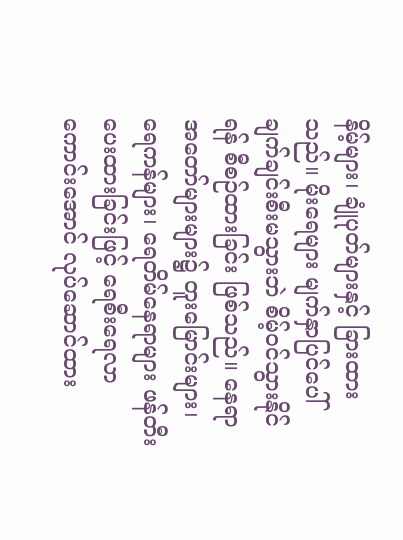နိမ့်များ၊ ချုံပုတ်များနှင့် ခြားထားသည်။ မိုးရေများ မျက်နှာပြင်ပေါ် ချက်ချင်းစီးမသွားဘဲ စိမ့်ဝင်သွားနိုင်ရန် စီစဉ်ထားခြင်း ဖြစ်သည်။ နေရာအတော်များများ၌ တူးမြောင်းများ၊ ရေကန်များ၊ ရေတိမ်နေရာများ ဖန်တီးပေးထားခြင်းဖြင့် ရေစီးရေလာကောင်းအောင် လုပ်ဆောင်ထား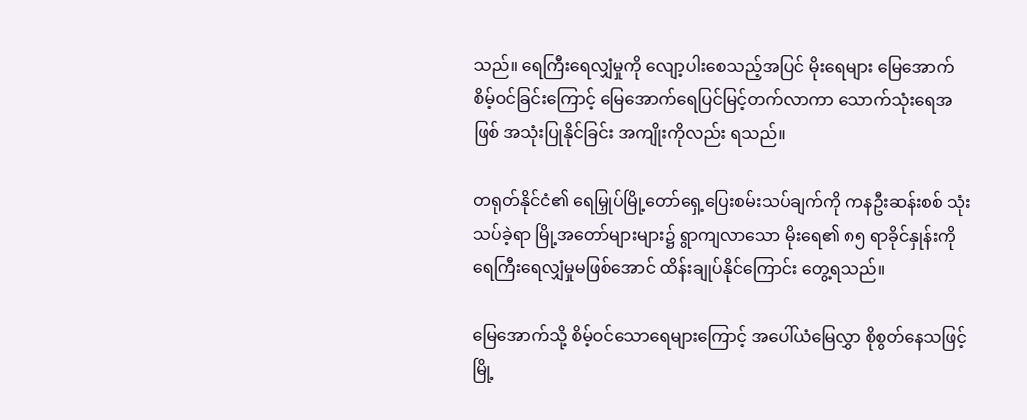သည်။ ရေကြီးရေလျှံမှုကို လျော့ပါးစေသည့်အပြင် မိုးရေများ မြေအောက်စိမ့်ဝင်ခြင်းကြောင့် မြေအောက်ရေပြင်မြင့်တက်လာကာ သောက်သုံးရေအဖြစ် အသုံးပြုနိုင်ခြင်း အကျိုးကိုလည်း ရသည်။

တရုတ်နိုင်ငံ၏ ရေမြှုပ်မြို့တော်ရှေ့ပြေးစမ်းသပ်ချက်ကို ကနဦးဆန်းစစ် သုံးသပ်ခဲ့ရာ မြို့အတော်များများ၌ ရွာကျလာသော မိုးရေ၏ ၈၅ ရာခိုင်နှုန်းကို ရေကြီးရေလျှံမှုမဖြစ်အောင် ထိန်းချုပ်နိုင်ကြောင်း တွေ့ရသည်။

မြေအောက်သို့ စိမ့်ဝင်သောရေများကြောင့် အပေါ်ယံမြေလွှာ စိုစွတ်နေသဖြင့် မြို့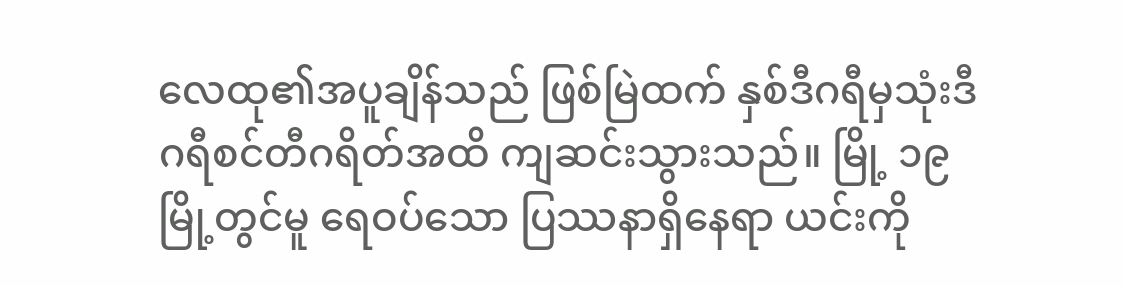လေထု၏အပူချိန်သည် ဖြစ်မြဲထက် နှစ်ဒီဂရီမှသုံးဒီဂရီစင်တီဂရိတ်အထိ ကျဆင်းသွားသည်။ မြို့ ၁၉ မြို့တွင်မူ ရေဝပ်သော ပြဿနာရှိနေရာ ယင်းကို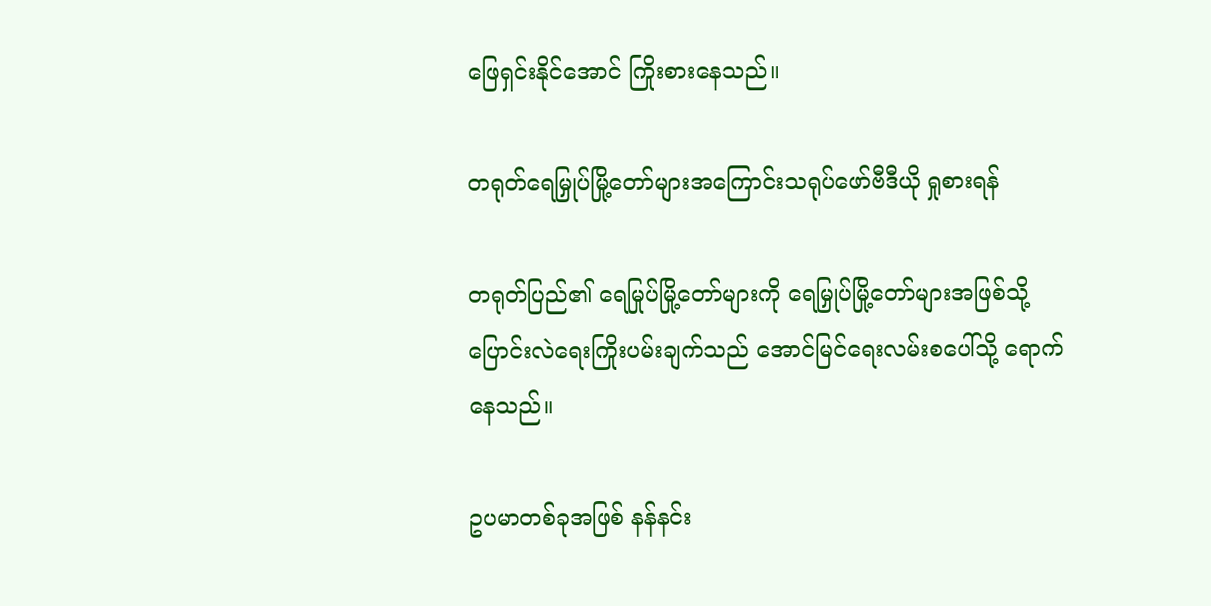ဖြေရှင်းနိုင်အောင် ကြိုးစားနေသည်။

တရုတ်ရေမြှုပ်မြို့တော်များအကြောင်းသရုပ်ဖော်ဗီဒီယို ရှုစားရန်

တရုတ်ပြည်၏ ရေမြုပ်မြို့တော်များကို ရေမြှုပ်မြို့တော်များအဖြစ်သို့ ပြောင်းလဲရေးကြိုးပမ်းချက်သည် အောင်မြင်ရေးလမ်းစပေါ်သို့ ရောက်နေသည်။

ဥပမာတစ်ခုအဖြစ် နန်နင်း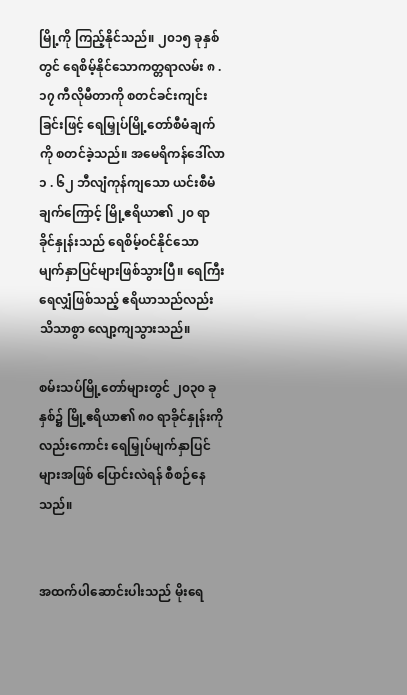မြို့ကို ကြည့်နိုင်သည်။ ၂၀၁၅ ခုနှစ်တွင် ရေစိမ့်နိုင်သောကတ္တရာလမ်း ၈ . ၁၇ ကီလိုမီတာကို စတင်ခင်းကျင်းခြင်းဖြင့် ရေမြှုပ်မြို့တော်စီမံချက်ကို စတင်ခဲ့သည်။ အမေရိကန်ဒေါ်လာ ၁ . ၆၂ ဘီလျံကုန်ကျသော ယင်းစီမံချက်ကြောင့် မြို့ဧရိယာ၏ ၂၀ ရာခိုင်နှုန်းသည် ရေစိမ့်ဝင်နိုင်သော မျက်နှာပြင်များဖြစ်သွားပြီ။ ရေကြီးရေလျှံဖြစ်သည့် ဧရိယာသည်လည်း သိသာစွာ လျော့ကျသွားသည်။

စမ်းသပ်မြို့တော်များတွင် ၂၀၃၀ ခုနှစ်၌ မြို့ဧရိယာ၏ ၈၀ ရာခိုင်နှုန်းကိုလည်းကောင်း ရေမြှုပ်မျက်နှာပြင်များအဖြစ် ပြောင်းလဲရန် စီစဉ်နေသည်။


အထက်ပါဆောင်းပါးသည် မိုးရေ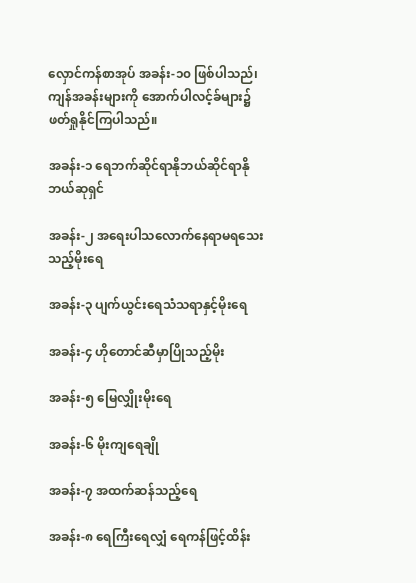လှောင်ကန်စာအုပ် အခန်း-၁၀ ဖြစ်ပါသည်၊ ကျန်အခန်းများကို အောက်ပါလင့်ခ်များ၌ ဖတ်ရှုနိုင်ကြပါသည်။

အခန်း-၁ ရေဘက်ဆိုင်ရာနိုဘယ်ဆိုင်ရာနိုဘယ်ဆုရှင်

အခန်း-၂ အရေးပါသလောက်နေရာမရသေးသည့်မိုးရေ

အခန်း-၃ ပျက်ယွင်းရေသံသရာနှင့်မိုးရေ

အခန်း-၄ ဟိုတောင်ဆီမှာပြိုသည့်မိုး

အခန်း-၅ မြေလျှိုးမိုးရေ

အခန်း-၆ မိုးကျရေချို

အခန်း-၇ အထက်ဆန်သည့်ရေ

အခန်း-၈ ရေကြီးရေလျှံ ရေကန်ဖြင့်ထိန်း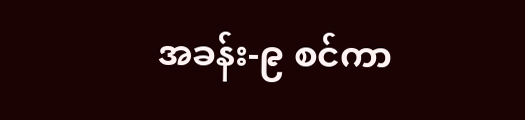အခန်း-၉ စင်ကာ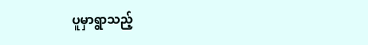ပူမှာရွာသည့်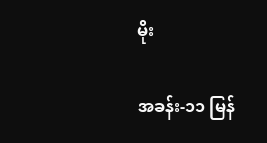မိုး

အခန်း-၁၁ မြန်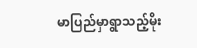မာပြည်မှာရွာသည့်မိုး